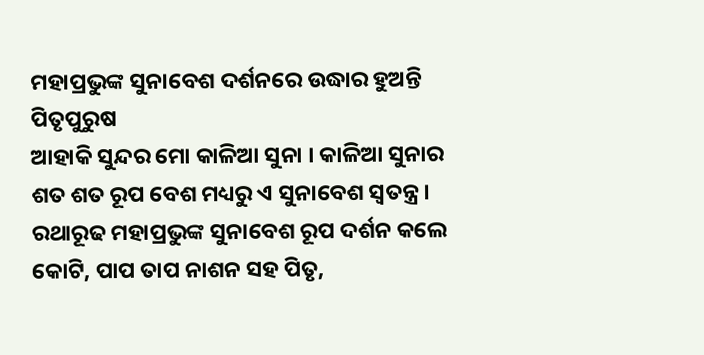ମହାପ୍ରଭୁଙ୍କ ସୁନାବେଶ ଦର୍ଶନରେ ଉଦ୍ଧାର ହୁଅନ୍ତି ପିତୃପୁରୁଷ
ଆହାକି ସୁନ୍ଦର ମୋ କାଳିଆ ସୁନା । କାଳିଆ ସୁନାର ଶତ ଶତ ରୂପ ବେଶ ମଧ୍ୟରୁ ଏ ସୁନାବେଶ ସ୍ବତନ୍ତ୍ର । ରଥାରୂଢ ମହାପ୍ରଭୁଙ୍କ ସୁନାବେଶ ରୂପ ଦର୍ଶନ କଲେ କୋଟି, ପାପ ତାପ ନାଶନ ସହ ପିତୃ,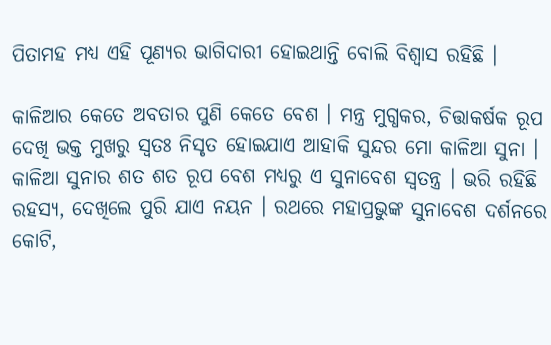ପିତାମହ ମଧ୍ୟ ଏହି ପୂଣ୍ୟର ଭାଗିଦାରୀ ହୋଇଥାନ୍ତି ବୋଲି ବିଶ୍ବାସ ରହିଛି ।

କାଳିଆର କେତେ ଅବତାର ପୁଣି କେତେ ବେଶ । ମନ୍ତ୍ର ମୁଗ୍ଧକର, ଚିତ୍ତାକର୍ଷକ ରୂପ ଦେଖି ଭକ୍ତ ମୁଖରୁ ସ୍ବତଃ ନିସୃତ ହୋଇଯାଏ ଆହାକି ସୁନ୍ଦର ମୋ କାଳିଆ ସୁନା । କାଳିଆ ସୁନାର ଶତ ଶତ ରୂପ ବେଶ ମଧ୍ୟରୁ ଏ ସୁନାବେଶ ସ୍ବତନ୍ତ୍ର । ଭରି ରହିଛି ରହସ୍ୟ, ଦେଖିଲେ ପୁରି ଯାଏ ନୟନ । ରଥରେ ମହାପ୍ରଭୁଙ୍କ ସୁନାବେଶ ଦର୍ଶନରେ କୋଟି,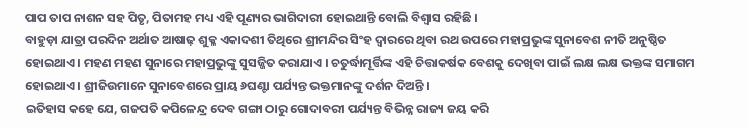ପାପ ତାପ ନାଶନ ସହ ପିତୃ, ପିତାମହ ମଧ୍ୟ ଏହି ପୂଣ୍ୟର ଭାଗିଦାରୀ ହୋଇଥାନ୍ତି ବୋଲି ବିଶ୍ବାସ ରହିଛି ।
ବାହୁଡ଼ା ଯାତ୍ରା ପରଦିନ ଅର୍ଥାତ ଆଷାଢ଼ ଶୁକ୍ଳ ଏକାଦଶୀ ତିଥିରେ ଶ୍ରୀମନ୍ଦିର ସିଂହ ଦ୍ବାରରେ ଥିବା ରଥ ଉପରେ ମହାପ୍ରଭୁଙ୍କ ସୁନାବେଶ ନୀତି ଅନୁଷ୍ଠିତ ହୋଇଥାଏ । ମହଣ ମହଣ ସୁନାରେ ମହାପ୍ରଭୁଙ୍କୁ ସୁସଜ୍ଜିତ କରାଯାଏ । ଚତୁର୍ଦ୍ଧାମୂର୍ତ୍ତିଙ୍କ ଏହି ଚିତ୍ତାକର୍ଷକ ବେଶକୁ ଦେଖିବା ପାଇଁ ଲକ୍ଷ ଲକ୍ଷ ଭକ୍ତଙ୍କ ସମାଗମ ହୋଇଥାଏ । ଶ୍ରୀଜିଉମାନେ ସୁନାବେଶରେ ପ୍ରାୟ ୬ଘଣ୍ଟା ପର୍ଯ୍ୟନ୍ତ ଭକ୍ତମାନଙ୍କୁ ଦର୍ଶନ ଦିଅନ୍ତି ।
ଇତିହାସ କହେ ଯେ, ଗଜପତି କପିଳେନ୍ଦ୍ର ଦେବ ଗଙ୍ଗା ଠାରୁ ଗୋଦାବରୀ ପର୍ଯ୍ୟନ୍ତ ବିଭିନ୍ନ ରାଜ୍ୟ ଜୟ କରି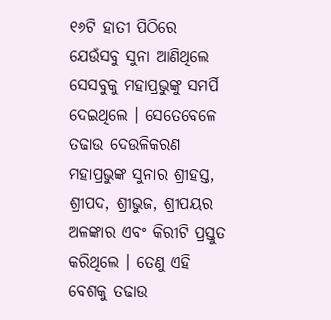୧୬ଟି ହାତୀ ପିଠିରେ ଯେଉଁସବୁ ସୁନା ଆଣିଥିଲେ ସେସବୁକୁ ମହାପ୍ରଭୁଙ୍କୁ ସମର୍ପି ଦେଇଥିଲେ । ସେତେବେଳେ ତଢାଉ ଦେଉଳିକରଣ ମହାପ୍ରଭୁଙ୍କ ସୁନାର ଶ୍ରୀହସ୍ତ, ଶ୍ରୀପଦ, ଶ୍ରୀଭୁଜ, ଶ୍ରୀପୟର ଅଳଙ୍କାର ଏବଂ କିରୀଟି ପ୍ରସ୍ତୁତ କରିଥିଲେ । ତେଣୁ ଏହି ବେଶକୁ ତଢାଉ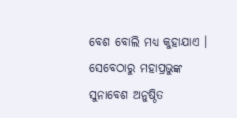ବେଶ ବୋଲି ମଧ୍ୟ କୁହାଯାଏ । ସେବେଠାରୁ ମହାପ୍ରଭୁଙ୍କ ସୁନାବେଶ ଅନୁଷ୍ଠିତ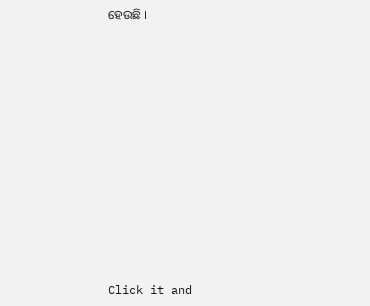ହେଉଛି ।












Click it and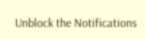Unblock the Notifications